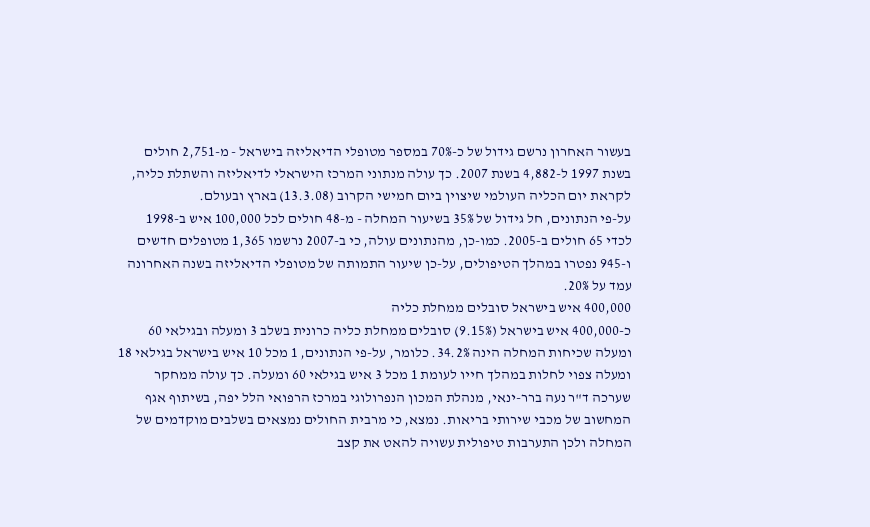בעשור האחרון נרשם גידול של כ-70% במספר מטופלי הדיאליזה בישראל - מ-2,751 חולים בשנת 1997 ל-4,882 בשנת 2007. כך עולה מנתוני המרכז הישראלי לדיאליזה והשתלת כליה, לקראת יום הכליה העולמי שיצוין ביום חמישי הקרוב (13.3.08) בארץ ובעולם.
על-פי הנתונים, חל גידול של 35% בשיעור המחלה - מ-48 חולים לכל 100,000 איש ב-1998 לכדי 65 חולים ב-2005. כמו-כן, מהנתונים עולה, כי ב-2007 נרשמו 1,365 מטופלים חדשים ו-945 נפטרו במהלך הטיפולים, על-כן שיעור התמותה של מטופלי הדיאליזה בשנה האחרונה עמד על 20%.
400,000 איש בישראל סובלים ממחלת כליה
כ-400,000 איש בישראל (9.15%) סובלים ממחלת כליה כרונית בשלב 3 ומעלה ובגילאי 60 ומעלה שכיחות המחלה הינה 34.2%. כלומר, על-פי הנתונים, 1 מכל 10 איש בישראל בגילאי 18 ומעלה צפוי לחלות במהלך חייו לעומת 1 מכל 3 איש בגילאי 60 ומעלה. כך עולה ממחקר שערכה ד"ר נעה ברר-ינאי, מנהלת המכון הנפרולוגי במרכז הרפואי הלל יפה, בשיתוף אגף המחשוב של מכבי שירותי בריאות. נמצא, כי מרבית החולים נמצאים בשלבים מוקדמים של המחלה ולכן התערבות טיפולית עשויה להאט את קצב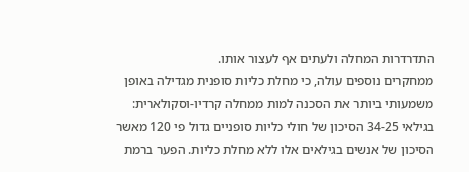התדרדרות המחלה ולעתים אף לעצור אותו.
ממחקרים נוספים עולה, כי מחלת כליות סופנית מגדילה באופן משמעותי ביותר את הסכנה למות ממחלה קרדיו-וסקולארית: בגילאי 34-25 הסיכון של חולי כליות סופניים גדול פי 120 מאשר הסיכון של אנשים בגילאים אלו ללא מחלת כליות. הפער ברמת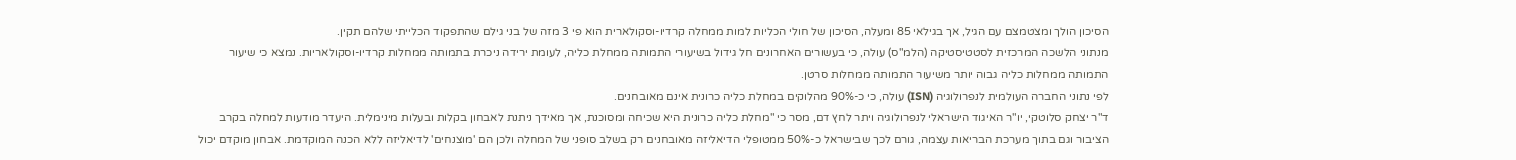הסיכון הולך ומצטמצם עם הגיל, אך בגילאי 85 ומעלה, הסיכון של חולי הכליות למות ממחלה קרדיו-וסקולארית הוא פי 3 מזה של בני גילם שהתפקוד הכלייתי שלהם תקין.
מנתוני הלשכה המרכזית לסטטיסטיקה (הלמ"ס) עולה, כי בעשורים האחרונים חל גידול בשיעורי התמותה ממחלת כליה, לעומת ירידה ניכרת בתמותה ממחלות קרדיו-וסקולאריות. נמצא כי שיעור התמותה ממחלות כליה גבוה יותר משיעור התמותה ממחלות סרטן.
לפי נתוני החברה העולמית לנפרולוגיה (ISN) עולה, כי כ-90% מהלוקים במחלת כליה כרונית אינם מאובחנים.
ד"ר יצחק סלוטקי, יו"ר האיגוד הישראלי לנפרולוגיה ויתר לחץ דם, מסר כי "מחלת כליה כרונית היא שכיחה ומסוכנת, אך מאידך ניתנת לאבחון בקלות ובעלות מינימלית. היעדר מודעות למחלה בקרב הציבור וגם בתוך מערכת הבריאות עצמה, גורם לכך שבישראל כ-50% ממטופלי הדיאליזה מאובחנים רק בשלב סופני של המחלה ולכן הם 'מוצנחים' לדיאליזה ללא הכנה המוקדמת. אבחון מוקדם יכול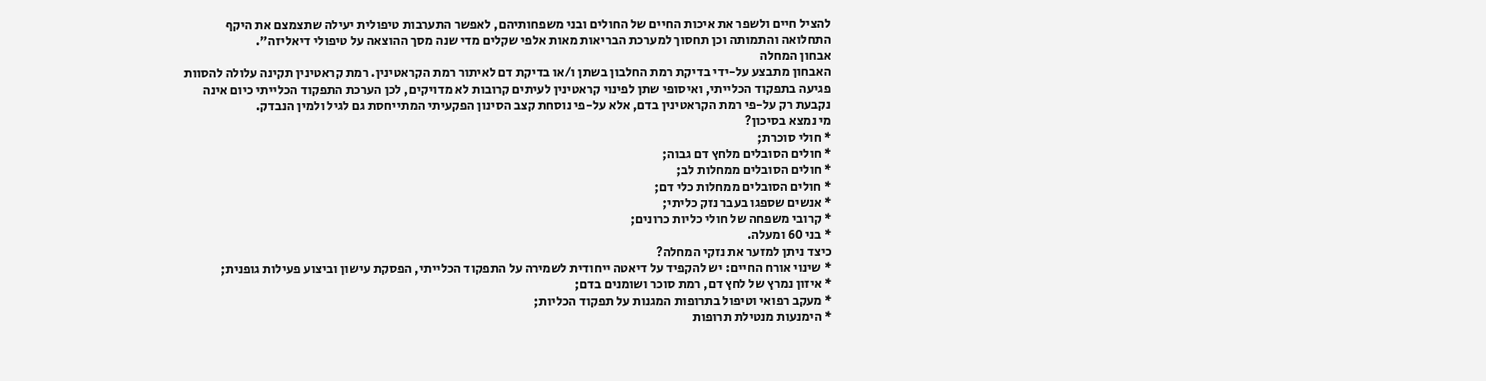להציל חיים ולשפר את איכות החיים של החולים ובני משפחותיהם, לאפשר התערבות טיפולית יעילה שתצמצם את היקף התחלואה והתמותה וכן תחסוך למערכת הבריאות מאות אלפי שקלים מדי שנה מסך ההוצאה על טיפולי דיאליזה".
אבחון המחלה
האבחון מתבצע על-ידי בדיקת רמת החלבון בשתן ו/או בדיקת דם לאיתור רמת הקראטינין. רמת קראטינין תקינה עלולה להסוות פגיעה בתפקוד הכלייתי, ואיסופי שתן לפינוי קראטינין לעיתים קרובות לא מדויקים, לכן הערכת התפקוד הכלייתי כיום אינה נקבעת רק על-פי רמת הקראטינין בדם, אלא על-פי נוסחת קצב הסינון הפקעיתי המתייחסת גם לגיל ולמין הנבדק.
מי נמצא בסיכון?
* חולי סוכרת;
* חולים הסובלים מלחץ דם גבוה;
* חולים הסובלים ממחלות לב;
* חולים הסובלים ממחלות כלי דם;
* אנשים שספגו בעבר נזק כליתי;
* קרובי משפחה של חולי כליות כרונים;
* בני 60 ומעלה.
כיצד ניתן למזער את נזקי המחלה?
* שינוי אורח החיים: יש להקפיד על דיאטה ייחודית לשמירה על התפקוד הכלייתי, הפסקת עישון וביצוע פעילות גופנית;
* איזון נמרץ של לחץ דם, רמת סוכר ושומנים בדם;
* מעקב רפואי וטיפול בתרופות המגנות על תפקוד הכליות;
* הימנעות מנטילת תרופות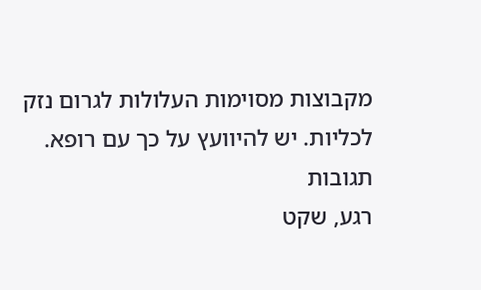מקבוצות מסוימות העלולות לגרום נזק לכליות. יש להיוועץ על כך עם רופא.
תגובות
רגע, שקט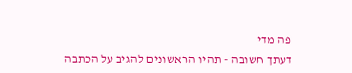פה מדי
דעתך חשובה - תהיו הראשונים להגיב על הכתבה